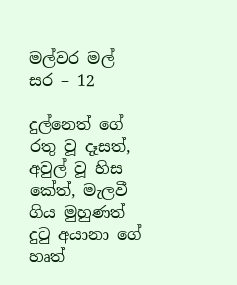මල්වර මල් සර – 12

දුල්නෙත් ගේ රතු වූ දෑසත්, අවුල් වූ හිස කේත්, මැලවී ගිය මුහුණත් දුටු අයානා ගේ හෘත්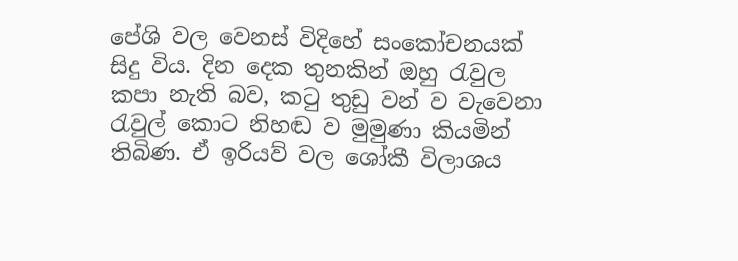පේශි වල වෙනස් විදිහේ සංකෝචනයක් සිදු විය. දින දෙක තුනකින් ඔහු රැවුල කපා නැති බව, කටු තුඩු වන් ව වැවෙනා රැවුල් කොට නිහඬ ව මුමුණා කියමින් තිබිණ. ඒ ඉරියව් වල ශෝකී විලාශය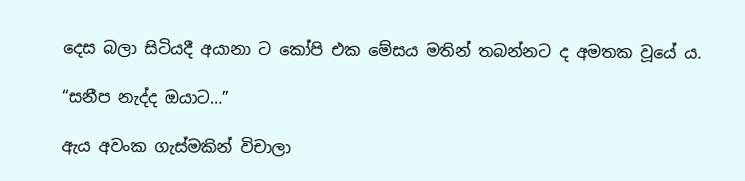දෙස බලා සිටියදී අයානා ට කෝපි එක මේසය මතින් තබන්නට ද අමතක වූයේ ය.

“සනීප නැද්ද ඔයාට…”

ඇය අවංක ගැස්මකින් විචාලා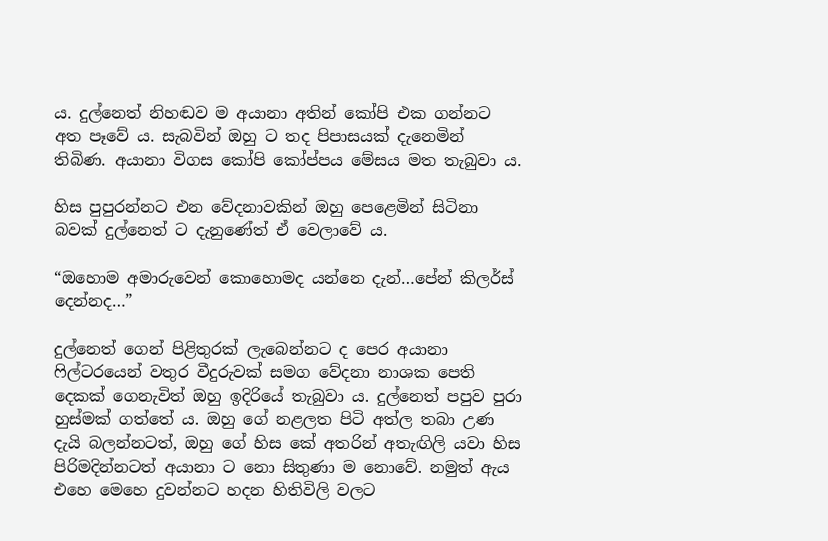ය. දුල්නෙත් නිහඬව ම අයානා අතින් කෝපි එක ගන්නට අත පෑවේ ය. සැබවින් ඔහු ට තද පිපාසයක් දැනෙමින් තිබිණ. අයානා විගස කෝපි කෝප්පය මේසය මත තැබුවා ය.

හිස පුපුරන්නට එන වේදනාවකින් ඔහු පෙළෙමින් සිටිනා බවක් දුල්නෙත් ට දැනුණේත් ඒ වෙලාවේ ය.

“ඔහොම අමාරුවෙන් කොහොමද යන්නෙ දැන්…පේන් කිලර්ස් දෙන්නද…”

දුල්නෙත් ගෙන් පිළිතුරක් ලැබෙන්නට ද පෙර අයානා ෆිල්ටරයෙන් වතුර වීදුරුවක් සමග වේදනා නාශක පෙති දෙකක් ගෙනැවිත් ඔහු ඉදිරියේ තැබුවා ය. දුල්නෙත් පපුව පුරා හුස්මක් ගත්තේ ය. ඔහු ගේ නළලත පිටි අත්ල තබා උණ දැයි බලන්නටත්, ඔහු ගේ හිස කේ අතරින් අතැඟිලි යවා හිස පිරිමදින්නටත් අයානා ට නො සිතුණා ම නොවේ. නමුත් ඇය එහෙ මෙහෙ දුවන්නට හදන හිතිවිලි වලට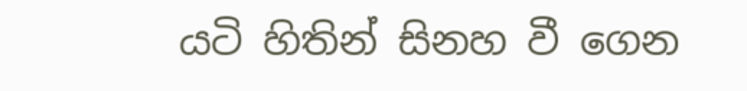යටි හිතින් සිනහ වී ගෙන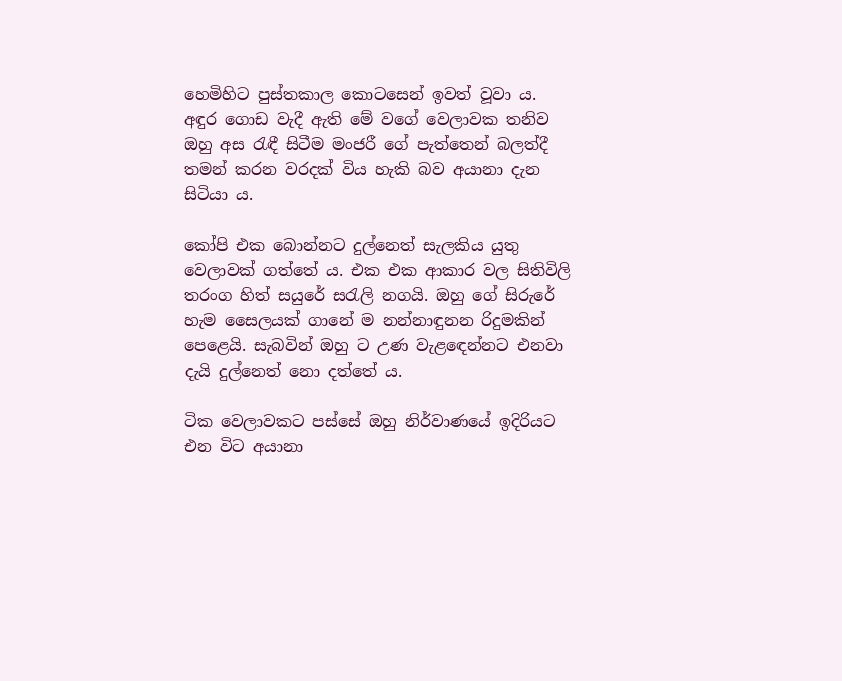හෙමිහිට පුස්තකාල කොටසෙන් ඉවත් වූවා ය. අඳුර ගොඩ වැදී ඇති මේ වගේ වෙලාවක තනිව ඔහු අස රැඳී සිටීම මංජරී ගේ පැත්තෙන් බලත්දී තමන් කරන වරදක් විය හැකි බව අයානා දැන සිටියා ය.

කෝපි එක බොන්නට දුල්නෙත් සැලකිය යුතු වෙලාවක් ගත්තේ ය. එක එක ආකාර වල සිතිවිලි තරංග හිත් සයුරේ සරැලි නගයි. ඔහු ගේ සිරුරේ හැම සෛලයක් ගානේ ම නන්නාඳුනන රිදුමකින් පෙළෙයි. සැබවින් ඔහු ට උණ වැළඳෙන්නට එනවා දැයි දුල්නෙත් නො දත්තේ ය.

ටික වෙලාවකට පස්සේ ඔහු නිර්වාණයේ ඉදිරියට එන විට අයානා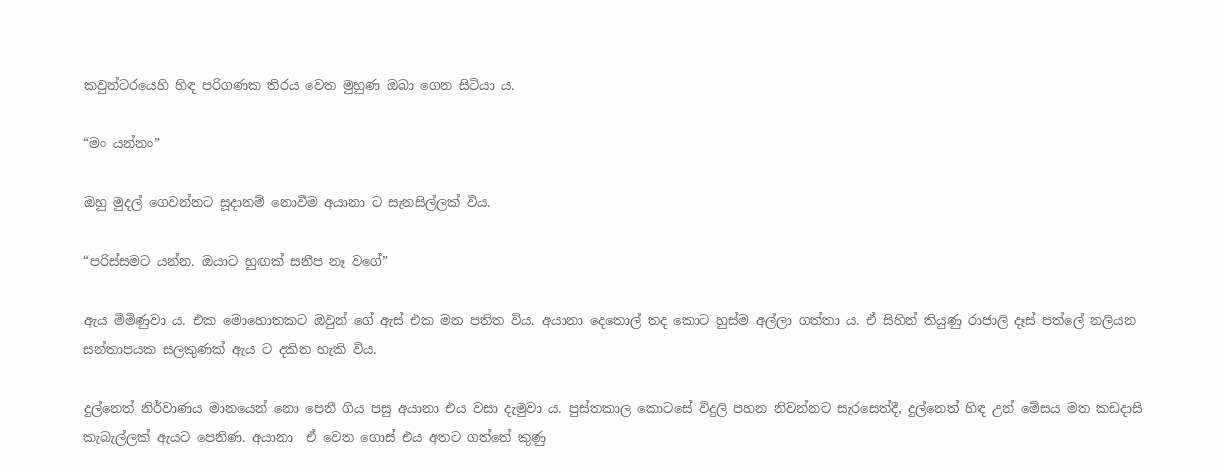කවුන්ටරයෙහි හිඳ පරිගණක තිරය වෙත මුහුණ ඔබා ගෙන සිටියා ය.

“මං යන්නං”

ඔහු මුදල් ගෙවන්නට සූදානම් නොවීම අයානා ට සැනසිල්ලක් විය.

“පරිස්සමට යන්න. ඔයාට හුඟක් සනීප නෑ වගේ”

ඇය මිමිණුවා ය. එක මොහොතකට ඔවුන් ගේ ඇස් එක මත පතිත විය. අයානා දෙතොල් තද කොට හුස්ම අල්ලා ගත්තා ය. ඒ සිහින් තියුණු රාජාලි දෑස් පත්ලේ නලියන සන්තාපයක සලකුණක් ඇය ට දකිත හැකි විය.

දුල්නෙත් නිර්වාණය මානයෙන් නො පෙනී ගිය පසු අයානා එය වසා දැමුවා ය. පුස්තකාල කොටසේ විදුලි පහන නිවන්නට සැරසෙත්දී, දුල්නෙත් හිඳ උන් මේසය මත කඩදාසි කැබැල්ලක් ඇයට පෙනිණ. අයානා  ඒ වෙත ගොස් එය අතට ගත්තේ කුණු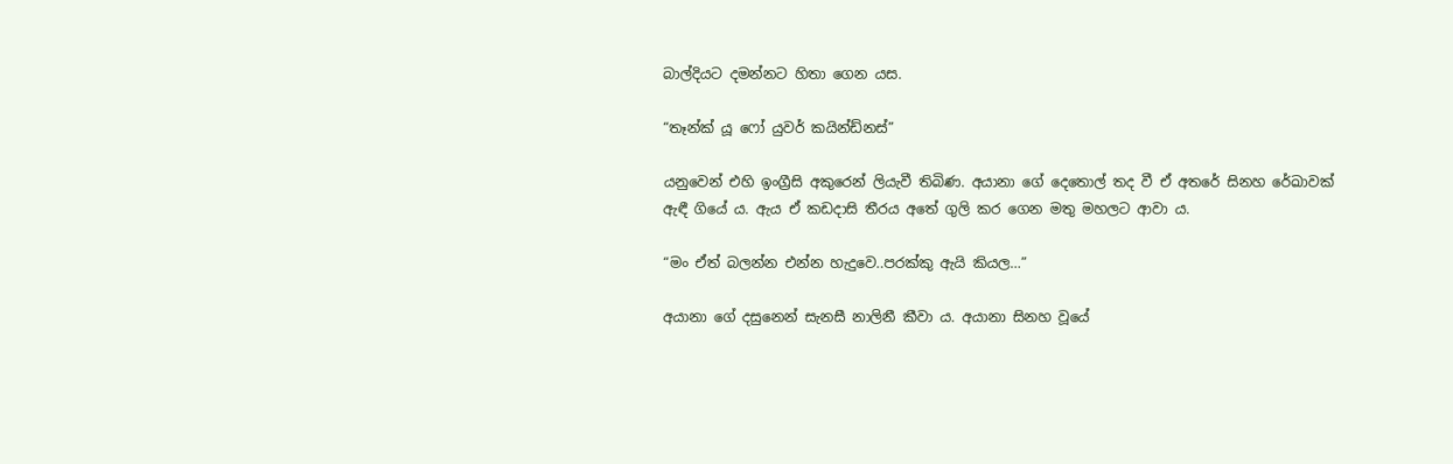බාල්දියට දමන්නට හිතා ගෙන යස.

“තෑන්ක් යූ ෆෝ යුවර් කයින්ඩ්නස්”

යනුවෙන් එහි ඉංග්‍රීසි අකුරෙන් ලියැවී තිබිණ. අයානා ගේ දෙතොල් තද වී ඒ අතරේ සිනහ රේඛාවක් ඇඳී ගියේ ය. ඇය ඒ කඩදාසි තීරය අතේ ගුලි කර ගෙන මතු මහලට ආවා ය.

“මං ඒත් බලන්න එන්න හැදුවෙ..පරක්කු ඇයි කියල…”

අයානා ගේ දසුනෙන් සැනසී නාලිනී කීවා ය. අයානා සිනහ වූයේ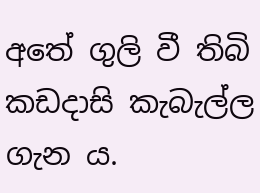අතේ ගුලි වී තිබි කඩදාසි කැබැල්ල ගැන ය.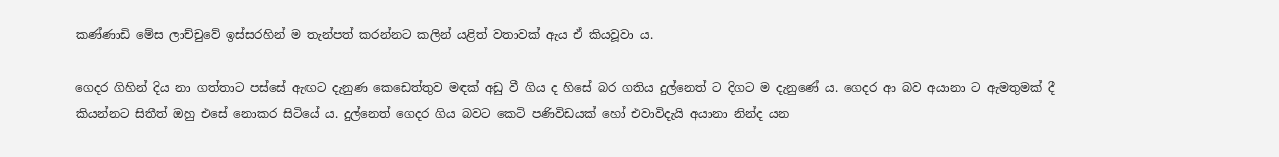කණ්ණාඩි මේස ලාච්චුවේ ඉස්සරහින් ම තැන්පත් කරන්නට කලින් යළිත් වතාවක් ඇය ඒ කියවූවා ය.

ගෙදර ගිහින් දිය නා ගත්තාට පස්සේ ඇඟට දැනුණ කෙඩෙත්තුව මඳක් අඩු වී ගිය ද හිසේ බර ගතිය දුල්නෙත් ට දිගට ම දැනුණේ ය. ගෙදර ආ බව අයානා ට ඇමතුමක් දී කියන්නට සිතීත් ඔහු එසේ නොකර සිටියේ ය. දුල්නෙත් ගෙදර ගිය බවට කෙටි පණිවිඩයක් හෝ එවාවිදැයි අයානා නින්ද යන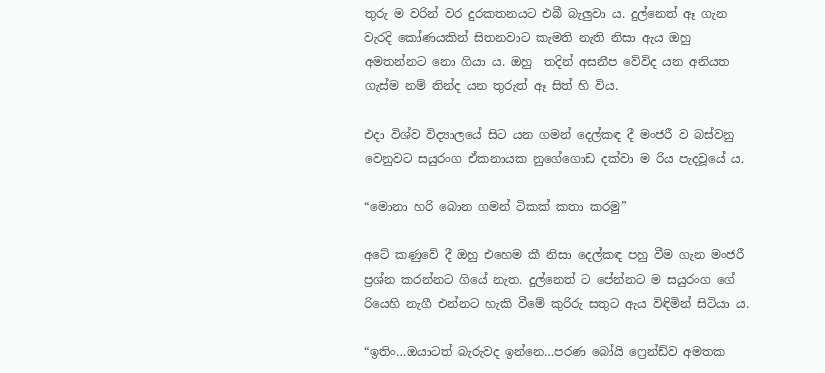තුරු ම වරින් වර දුරකතනයට එබී බැලුවා ය. දුල්නෙත් ඈ ගැන වැරදි කෝණයකින් සිතනවාට කැමති නැති නිසා ඇය ඔහු අමතන්නට නො ගියා ය. ඔහු  තදින් අසනීප වේවිද යන අනියත ගැස්ම නම් නින්ද යන තුරුත් ඈ සිත් හි විය.

එදා විශ්ව විද්‍යාලයේ සිට යන ගමන් දෙල්කඳ දී මංජරී ව බස්වනු වෙනුවට සයුරංග ඒකනායක නුගේගොඩ දක්වා ම රිය පැදවූයේ ය.

“මොනා හරි බොන ගමන් ටිකක් කතා කරමු”

අටේ කණුවේ දී ඔහු එහෙම කී නිසා දෙල්කඳ පහු වීම ගැන මංජරී ප්‍රශ්න කරන්නට ගියේ නැත. දුල්නෙත් ට පේන්නට ම සයුරංග ගේ රියෙහි නැගී එන්නට හැකි වීමේ කුරිරු සතුට ඇය විඳිමින් සිටියා ය.

“ඉතිං…ඔයාටත් බැරුවද ඉන්නෙ…පරණ බෝයි ෆ්‍රෙන්ඩ්ව අමතක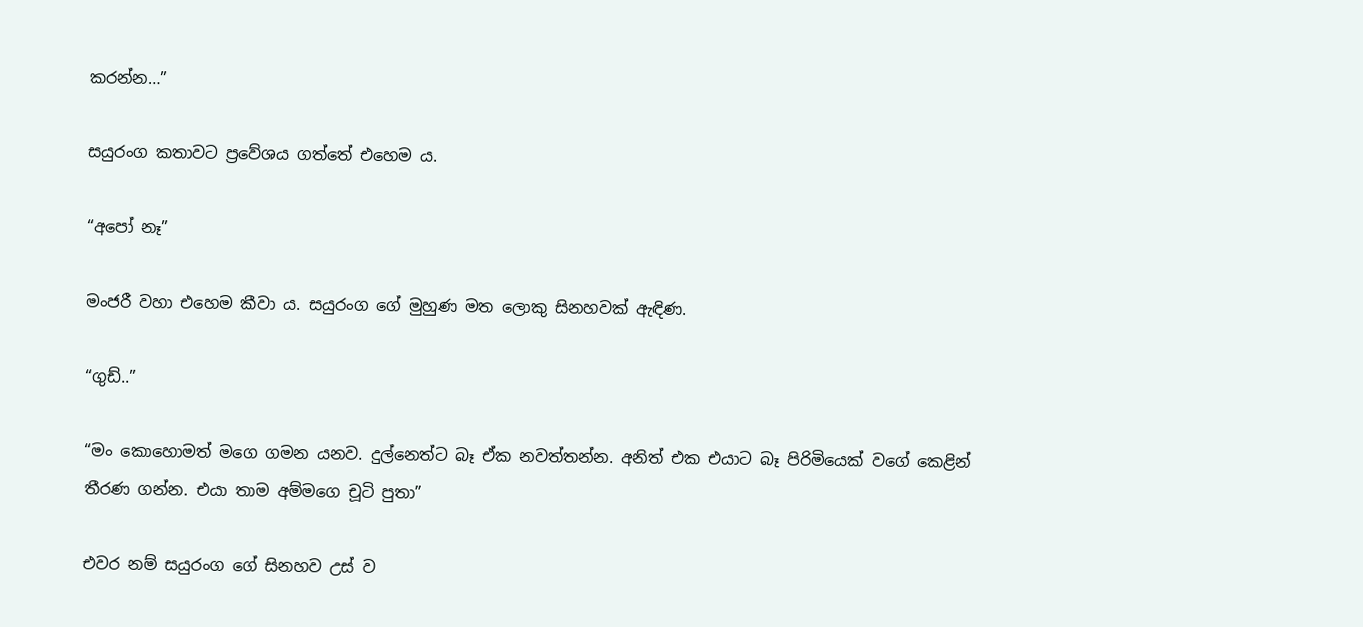කරන්න…”

සයුරංග කතාවට ප්‍රවේශය ගත්තේ එහෙම ය.

“අපෝ නෑ”

මංජරී වහා එහෙම කීවා ය. සයුරංග ගේ මුහුණ මත ලොකු සිනහවක් ඇඳිණ.

“ගුඩ්..”

“මං කොහොමත් මගෙ ගමන යනව. දුල්නෙත්ට බෑ ඒක නවත්තන්න. අනිත් එක එයාට බෑ පිරිමියෙක් වගේ කෙළින් තීරණ ගන්න. එයා තාම අම්මගෙ චූටි පුතා”

එවර නම් සයුරංග ගේ සිනහව උස් ව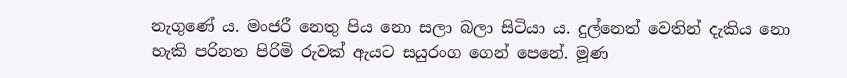නැගුණේ ය. මංජරී නෙතු පිය නො සලා බලා සිටියා ය. දුල්නෙත් වෙතින් දැකිය නො හැකි පරිනත පිරිමි රුවක් ඇයට සයුරංග ගෙන් පෙනේ. මූණ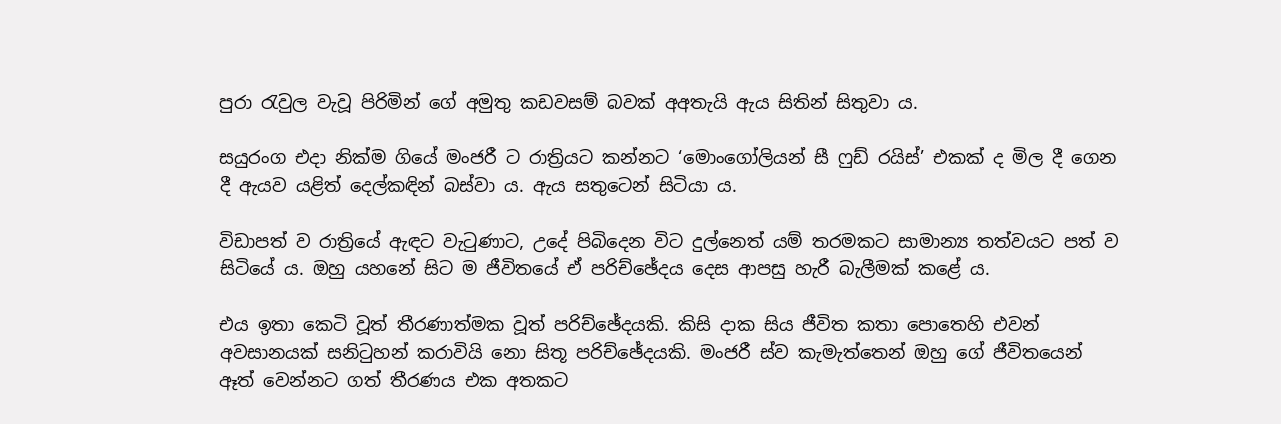පුරා රැවුල වැවූ පිරිමින් ගේ අමුතු කඩවසම් බවක් අඅතැයි ඇය සිතින් සිතුවා ය.

සයුරංග එදා නික්ම ගියේ මංජරී ට රාත්‍රියට කන්නට ‘මොංගෝලියන් සී ෆුඩ් රයිස්’ එකක් ද මිල දී ගෙන දී ඇයව යළිත් දෙල්කඳින් බස්වා ය. ඇය සතුටෙන් සිටියා ය.

විඩාපත් ව රාත්‍රියේ ඇඳට වැටුණාට, උදේ පිබිදෙන විට දුල්නෙත් යම් තරමකට සාමාන්‍ය තත්වයට පත් ව සිටියේ ය. ඔහු යහනේ සිට ම ජීවිතයේ ඒ පරිච්ඡේදය දෙස ආපසු හැරී බැලීමක් කළේ ය.

එය ඉතා කෙටි වූත් තීරණාත්මක වූත් පරිච්ඡේදයකි. කිසි දාක සිය ජීවිත කතා පොතෙහි එවන් අවසානයක් සනිටුහන් කරාවියි නො සිතූ පරිච්ඡේදයකි. මංජරී ස්ව කැමැත්තෙන් ඔහු ගේ ජීවිතයෙන් ඈත් වෙන්නට ගත් තීරණය එක අතකට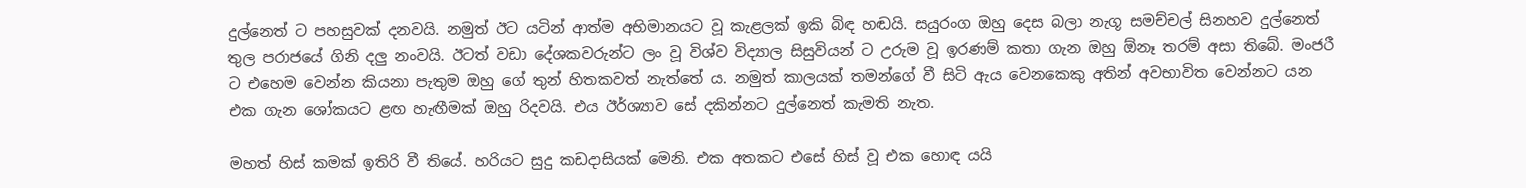දුල්නෙත් ට පහසුවක් දනවයි. නමුත් ඊට යටින් ආත්ම අභිමානයට වූ කැළලක් ඉකි බිඳ හඬයි. සයුරංග ඔහු දෙස බලා නැගූ සමච්චල් සිනහව දුල්නෙත් තුල පරාජයේ ගිනි දලු නංවයි. ඊටත් වඩා දේශකවරුන්ට ලං වූ විශ්ව විද්‍යාල සිසුවියන් ට උරුම වූ ඉරණම් කතා ගැන ඔහු ඕනෑ තරම් අසා තිබේ. මංජරී ට එහෙම වෙන්න කියනා පැතුම ඔහු ගේ තුන් හිතකවත් නැත්තේ ය. නමුත් කාලයක් තමන්ගේ වී සිටි ඇය වෙනකෙකු අතින් අවභාවිත වෙන්නට යන එක ගැන ශෝකයට ළඟ හැඟීමක් ඔහු රිදවයි. එය ඊර්ශ්‍යාව සේ දකින්නට දුල්නෙත් කැමති නැත.

මහත් හිස් කමක් ඉතිරි වී තියේ. හරියට සුදු කඩදාසියක් මෙනි. එක අතකට එසේ හිස් වූ එක හොඳ යයි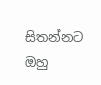සිතන්නට ඔහු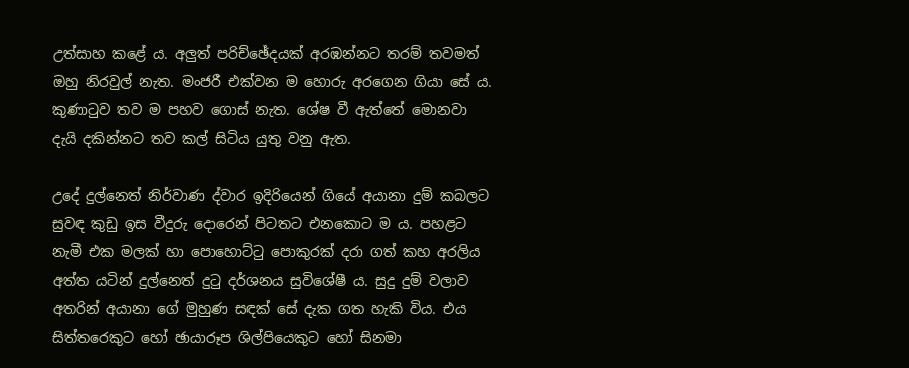උත්සාහ කළේ ය. අලුත් පරිච්ඡේදයක් අරඹන්නට තරම් තවමත් ඔහු නිරවුල් නැත. මංජරී එක්වන ම හොරු අරගෙන ගියා සේ ය. කුණාටුව තව ම පහව ගොස් නැත. ශේෂ වී ඇත්තේ මොනවා දැයි දකින්නට තව කල් සිටිය යුතු වනු ඇත.

උදේ දුල්නෙත් නිර්වාණ ද්වාර ඉදිරියෙන් ගියේ අයානා දුම් කබලට සුවඳ කුඩු ඉස වීදුරු දොරෙන් පිටතට එනකොට ම ය. පහළට නැමී එක මලක් හා පොහොට්ටු පොකුරක් දරා ගත් කහ අරලිය අත්ත යටින් දුල්නෙත් දුටු දර්ශනය සුවිශේෂී ය. සුදු දුම් වලාව අතරින් අයානා ගේ මුහුණ සඳක් සේ දැක ගත හැකි විය. එය සිත්තරෙකුට හෝ ඡායාරූප ශිල්පියෙකුට හෝ සිනමා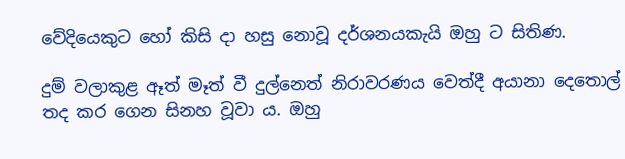වේදියෙකුට හෝ කිසි දා හසු නොවූ දර්ශනයකැයි ඔහු ට සිතිණ.

දුම් වලාකුළ ඈත් මෑත් වී දුල්නෙත් නිරාවරණය වෙත්දී අයානා දෙතොල් තද කර ගෙන සිනහ වූවා ය. ඔහු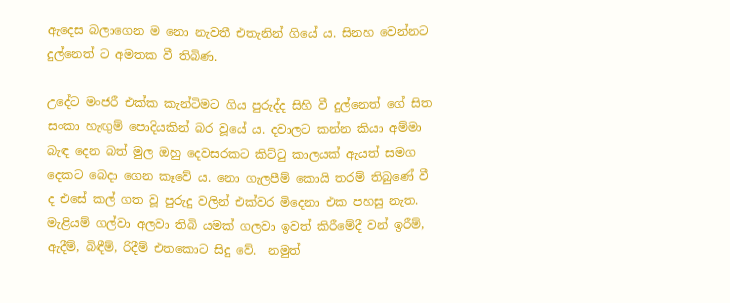ඇදෙස බලාගෙන ම නො නැවතී එතැනින් ගියේ ය. සිනහ වෙන්නට දුල්නෙත් ට අමතක වී තිබිණ.

උදේට මංජරී එක්ක කැන්ටිමට ගිය පුරුද්ද සිහි වී දුල්නෙත් ගේ සිත සංකා හැඟුම් පොදියකින් බර වූයේ ය. දවාලට කන්න කියා අම්මා බැඳ දෙන බත් මුල ඔහු දෙවසරකට කිට්ටු කාලයක් ඇයත් සමග දෙකට බෙදා ගෙන කෑවේ ය. නො ගැලපීම් කොයි තරම් තිබුණේ වී ද එසේ කල් ගත වූ පුරුදු වලින් එක්වර මිදෙනා එක පහසු නැත. මැළියම් ගල්වා අලවා තිබි යමක් ගලවා ඉවත් කිරීමේදී වන් ඉරීම්, ඇදීම්, බිඳීම්, රිදීම් එතකොට සිදු වේ.  නමුත්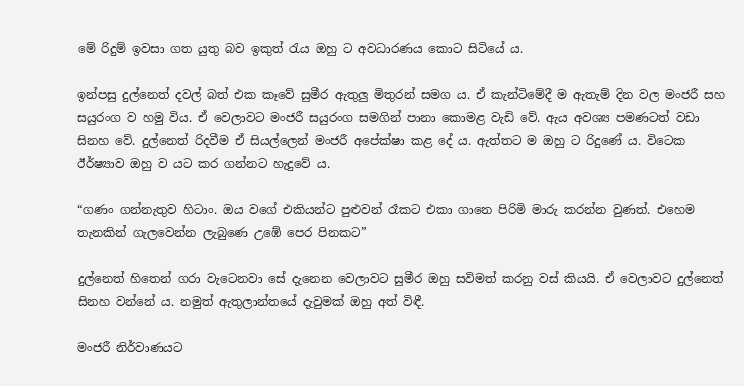මේ රිදුම් ඉවසා ගත යුතු බව ඉකුත් රැය ඔහු ට අවධාරණය කොට සිටියේ ය.

ඉන්පසු දුල්නෙත් දවල් බත් එක කෑවේ සුමීර ඇතුලු මිතුරන් සමග ය. ඒ කැන්ටිමේදී ම ඇතැම් දින වල මංජරී සහ සයුරංග ව හමු විය. ඒ වෙලාවට මංජරී සයුරංග සමගින් පානා කොමළ වැඩි වේ. ඇය අවශ්‍ය පමණටත් වඩා සිනහ වේ. දුල්නෙත් රිදවීම ඒ සියල්ලෙන් මංජරී අපේක්ෂා කළ දේ ය. ඇත්තට ම ඔහු ට රිදුණේ ය. විටෙක ඊර්ෂ්‍යාව ඔහු ව යට කර ගන්නට හැදුවේ ය.

“ගණං ගන්නැතුව හිටාං. ඔය වගේ එකියන්ට පුළුවන් රෑකට එකා ගානෙ පිරිමි මාරු කරන්න වුණත්. එහෙම තැනකින් ගැලවෙන්න ලැබුණෙ උඹේ පෙර පිනකට”

දුල්නෙත් හිතෙන් ගරා වැටෙනවා සේ දැනෙන වෙලාවට සුමීර ඔහු සවිමත් කරනු වස් කියයි. ඒ වෙලාවට දුල්නෙත් සිනහ වන්නේ ය. නමුත් ඇතුලාන්තයේ දැවුමක් ඔහු අත් විඳී.

මංජරී නිර්වාණයට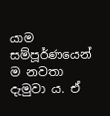යාම සම්පූර්ණයෙන් ම නවතා දැමුවා ය. ඒ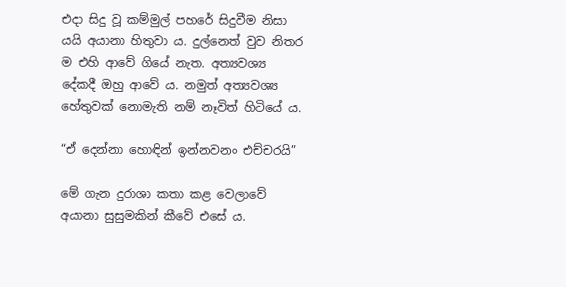එදා සිදු වූ කම්මුල් පහරේ සිදුවීම නිසා යයි අයානා හිතුවා ය. දුල්නෙත් වුව නිතර ම එහි ආවේ ගියේ නැත. අත්‍යවශ්‍ය දේකදී ඔහු ආවේ ය. නමුත් අත්‍යවශ්‍ය හේතුවක් නොමැති නම් නෑවිත් හිටියේ ය.

“ඒ දෙන්නා හොඳින් ඉන්නවනං එච්චරයි”

මේ ගැන දුරාශා කතා කළ වෙලාවේ අයානා සුසුමකින් කීවේ එසේ ය.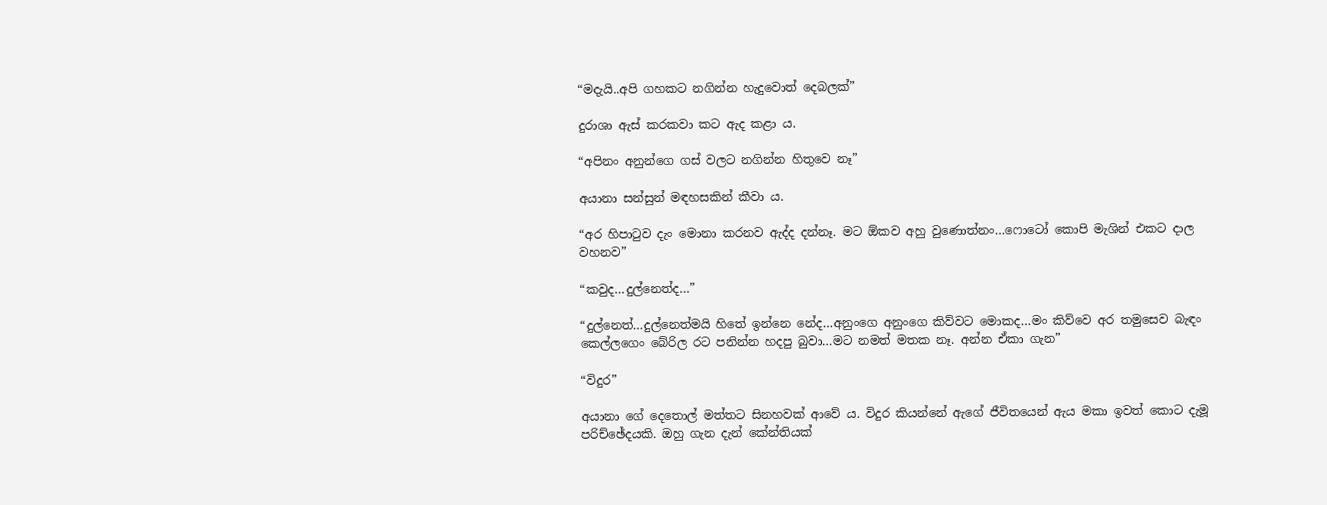“මදැයි..අපි ගහකට නගින්න හැදුවොත් දෙබලක්”

දුරාශා ඇස් කරකවා කට ඇද කළා ය.

“අපිනං අනුන්ගෙ ගස් වලට නගින්න හිතුවෙ නෑ”

අයානා සන්සුන් මඳහසකින් කීවා ය.

“අර හිපාටුව දැං මොනා කරනව ඇද්ද දන්නෑ. මට ඕකව අහු වුණොත්නං…ෆොටෝ කොපි මැශින් එකට දාල වහනව”

“කවුද…දුල්නෙත්ද…”

“දුල්නෙත්…දුල්නෙත්මයි හිතේ ඉන්නෙ නේද…අනුංගෙ අනුංගෙ කිව්වට මොකද…මං කිව්වෙ අර තමුසෙව බැඳං කෙල්ලගෙං බේරිල රට පනින්න හදපු බුවා…මට නමත් මතක නෑ. අන්න ඒකා ගැන”

“විදුර”

අයානා ගේ දෙතොල් මත්තට සිනහවක් ආවේ ය. විදුර කියන්නේ ඇගේ ජීවිතයෙන් ඇය මකා ඉවත් කොට දැමූ පරිච්ඡේදයකි. ඔහු ගැන දැන් කේන්තියක්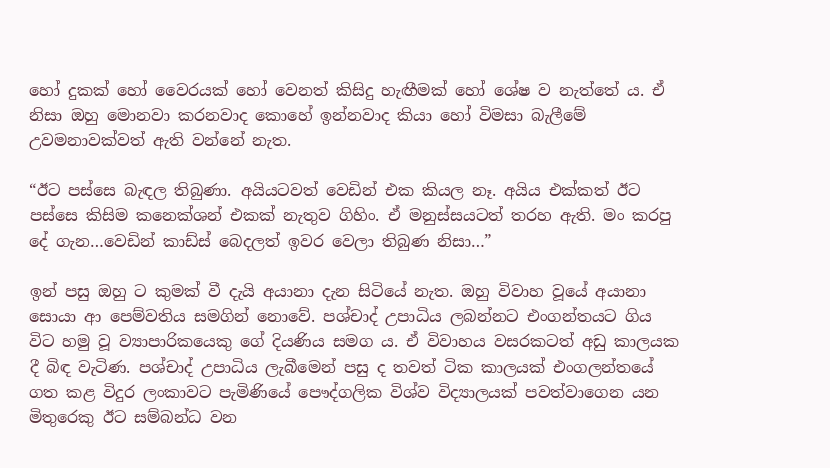හෝ දුකක් හෝ වෛරයක් හෝ වෙනත් කිසිදු හැඟීමක් හෝ ශේෂ ව නැත්තේ ය. ඒ නිසා ඔහු මොනවා කරනවාද කොහේ ඉන්නවාද කියා හෝ විමසා බැලීමේ උවමනාවක්වත් ඇති වන්නේ නැත.

“ඊට පස්සෙ බැඳල තිබුණා. අයියටවත් වෙඩින් එක කියල නෑ. අයිය එක්කත් ඊට පස්සෙ කිසිම කනෙක්ශන් එකක් නැතුව ගිහිං. ඒ මනුස්සයටත් තරහ ඇති. මං කරපු දේ ගැන…වෙඩින් කාඩ්ස් බෙදලත් ඉවර වෙලා තිබුණ නිසා…”

ඉන් පසු ඔහු ට කුමක් වී දැයි අයානා දැන සිටියේ නැත. ඔහු විවාහ වූයේ අයානා සොයා ආ පෙම්වතිය සමගින් නොවේ. පශ්චාද් උපාධිය ලබන්නට එංගන්තයට ගිය විට හමු වූ ව්‍යාපාරිකයෙකු ගේ දියණිය සමග ය. ඒ විවාහය වසරකටත් අඩු කාලයක දී බිඳ වැටිණ. පශ්චාද් උපාධිය ලැබීමෙන් පසු ද තවත් ටික කාලයක් එංගලන්තයේ ගත කළ විදුර ලංකාවට පැමිණියේ පෞද්ගලික විශ්ව විද්‍යාලයක් පවත්වාගෙන යන මිතුරෙකු ඊට සම්බන්ධ වන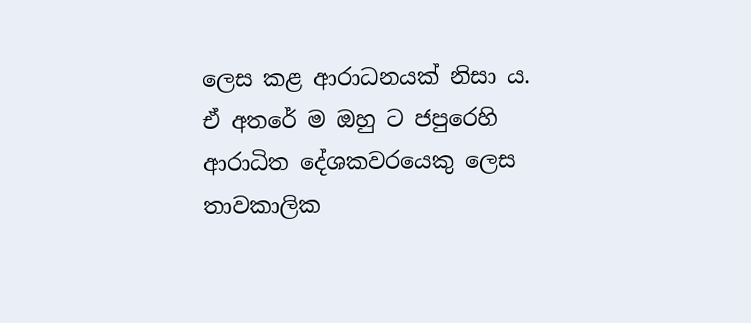ලෙස කළ ආරාධනයක් නිසා ය. ඒ අතරේ ම ඔහු ට ජපුරෙහි ආරාධිත දේශකවරයෙකු ලෙස තාවකාලික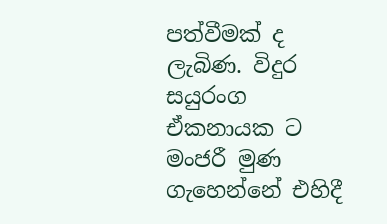පත්වීමක් ද ලැබිණ. විදුර සයුරංග ඒකනායක ට මංජරී මුණ ගැහෙන්නේ එහිදී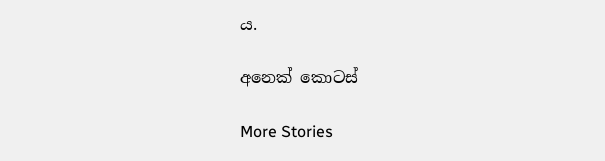ය.

අනෙක් කොටස්

More Stories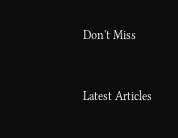Don't Miss


Latest Articles